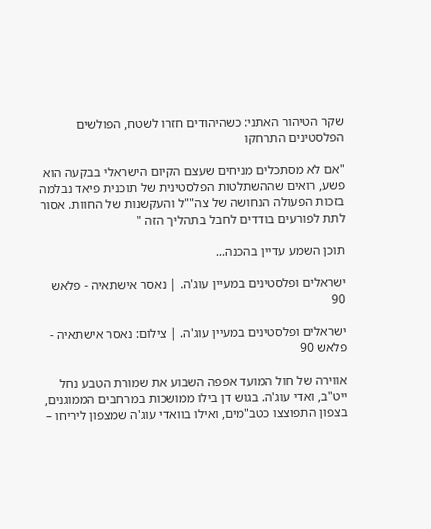שקר הטיהור האתני: כשהיהודים חזרו לשטח, הפולשים הפלסטינים התרחקו

"אם לא מסתכלים מניחים שעצם הקיום הישראלי בבקעה הוא פשע, רואים שההשתלטות הפלסטינית של תוכנית פיאד נבלמה בזכות הפעולה הנחושה של צה""ל והעקשנות של החוות. אסור לתת לפורעים בודדים לחבל בתהליך הזה "

תוכן השמע עדיין בהכנה...

ישראלים ופלסטינים במעיין עוג'ה. | נאסר אישתאיה - פלאש 90

ישראלים ופלסטינים במעיין עוג'ה. | צילום: נאסר אישתאיה - פלאש 90

אווירה של חול המועד אפפה השבוע את שמורת הטבע נחל ייט"ב, ואדי עוג'ה. בגוש דן בילו ממושכות במרחבים הממוגנים, בצפון התפוצצו כטב"מים, ואילו בוואדי עוג'ה שמצפון ליריחו –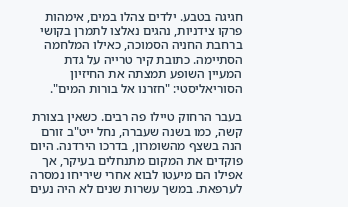חגיגה בטבע. ילדים צהלו במים, אימהות פרקו צידניות, נהגים נאלצו לתמרן בקושי ברחבת החניה הסמוכה, כאילו המלחמה הסתיימה. כתובת קיר טרייה על גדת המעיין השופע תמצתה את החיזיון הסוריאליסטי: "חזרנו אל בורות המים".

בעבר הרחוק טיילו פה רבים. כשאין בצורת קשה, כמו בשנה שעברה, נחל ייט"ב זורם הנה בשצף מהשומרון, בדרכו הירדנה. היום פוקדים את המקום מתנחלים בעיקר, אך אפילו הם מיעטו לבוא אחרי שיריחו נמסרה לערפאת. במשך עשרות שנים לא היה נעים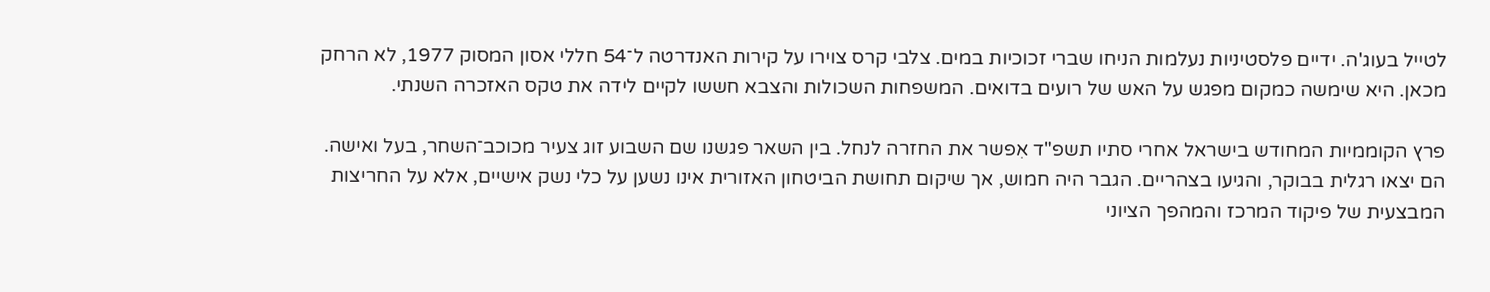לטייל בעוג'ה. ידיים פלסטיניות נעלמות הניחו שברי זכוכיות במים. צלבי קרס צוירו על קירות האנדרטה ל־54 חללי אסון המסוק 1977, לא הרחק מכאן. היא שימשה כמקום מפגש על האש של רועים בדואים. המשפחות השכולות והצבא חששו לקיים לידה את טקס האזכרה השנתי.

פרץ הקוממיות המחודש בישראל אחרי סתיו תשפ"ד אִפשר את החזרה לנחל. בין השאר פגשנו שם השבוע זוג צעיר מכוכב־השחר, בעל ואישה. הם יצאו רגלית בבוקר, והגיעו בצהריים. הגבר היה חמוש, אך שיקום תחושת הביטחון האזורית אינו נשען על כלי נשק אישיים, אלא על החריצות המבצעית של פיקוד המרכז והמהפך הציוני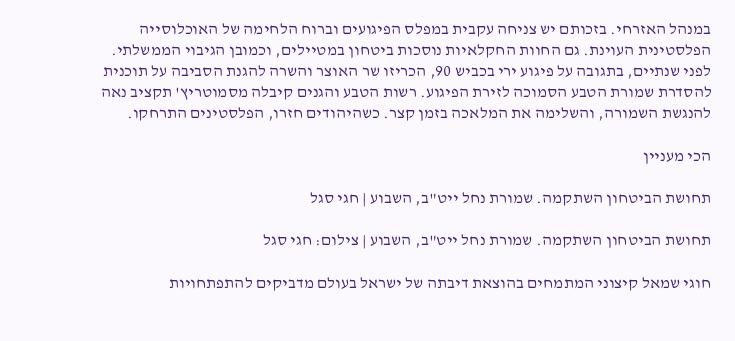במנהל האזרחי. בזכותם יש צניחה עקבית במפלס הפיגועים וברוח הלחימה של האוכלוסייה הפלסטינית העוינת. גם החוות החקלאיות נוסכות ביטחון במטיילים, וכמובן הגיבוי הממשלתי. לפני שנתיים, בתגובה על פיגוע ירי בכביש 90, הכריזו שר האוצר והשרה להגנת הסביבה על תוכנית להסדרת שמורת הטבע הסמוכה לזירת הפיגוע. רשות הטבע והגנים קיבלה מסמוטריץ' תקציב נאה להנגשת השמורה, והשלימה את המלאכה בזמן קצר. כשהיהודים חזרו, הפלסטינים התרחקו.

הכי מעניין

תחושת הביטחון השתקמה. שמורת נחל ייט"ב, השבוע | חגי סגל

תחושת הביטחון השתקמה. שמורת נחל ייט"ב, השבוע | צילום: חגי סגל

חוגי שמאל קיצוני המתמחים בהוצאת דיבתה של ישראל בעולם מדביקים להתפתחויות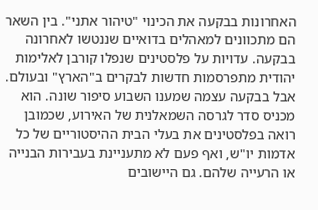האחרונות בבקעה את הכינוי "טיהור אתני". בין השאר הם מתכוונים למאהלים בדואיים שננטשו לאחרונה בבקעה. עדויות על פלסטינים שנפלו קורבן לאלימות יהודית מתפרסמות חדשות לבקרים ב"הארץ" ובעולם. אבל בבקעה עצמה שמענו השבוע סיפור שונה. הוא מכניס סדר לגרסה השמאלנית של האירוע, שכמובן רואה בפלסטינים את בעלי הבית ההיסטוריים של כל אדמות יו"ש, ואף פעם לא מתעניינת בעבירות הבנייה או הרעייה שלהם. גם היישובים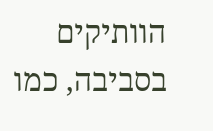הוותיקים בסביבה, כמו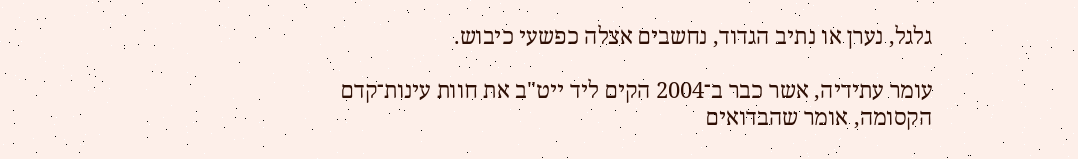גלגל, נערן או נתיב הגדוד, נחשבים אצלה כפשעי כיבוש.

עומר עתידיה, אשר כבר ב־2004 הקים ליד ייט"ב את חוות עינות־קדם הקסומה, אומר שהבדואים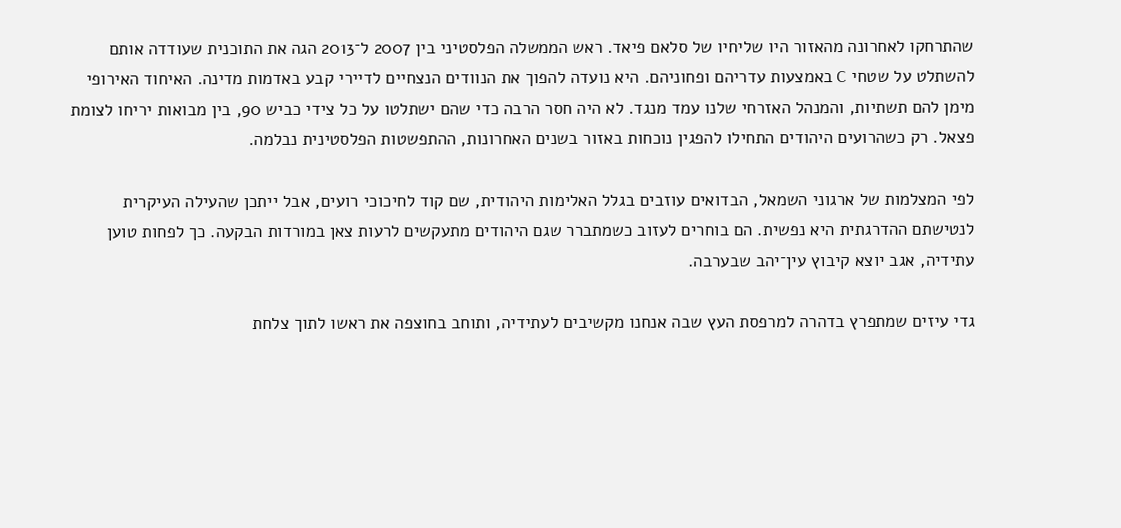שהתרחקו לאחרונה מהאזור היו שליחיו של סלאם פיאד. ראש הממשלה הפלסטיני בין 2007 ל־2013 הגה את התוכנית שעודדה אותם להשתלט על שטחי C באמצעות עדריהם ופחוניהם. היא נועדה להפוך את הנוודים הנצחיים לדיירי קבע באדמות מדינה. האיחוד האירופי מימן להם תשתיות, והמנהל האזרחי שלנו עמד מנגד. לא היה חסר הרבה כדי שהם ישתלטו על כל צידי כביש 90, בין מבואות יריחו לצומת פצאל. רק כשהרועים היהודים התחילו להפגין נוכחות באזור בשנים האחרונות, ההתפשטות הפלסטינית נבלמה.

לפי המצלמות של ארגוני השמאל, הבדואים עוזבים בגלל האלימות היהודית, שם קוד לחיכוכי רועים, אבל ייתכן שהעילה העיקרית לנטישתם ההדרגתית היא נפשית. הם בוחרים לעזוב כשמתברר שגם היהודים מתעקשים לרעות צאן במורדות הבקעה. כך לפחות טוען עתידיה, אגב יוצא קיבוץ עין־יהב שבערבה.

גדי עיזים שמתפרץ בדהרה למרפסת העץ שבה אנחנו מקשיבים לעתידיה, ותוחב בחוצפה את ראשו לתוך צלחת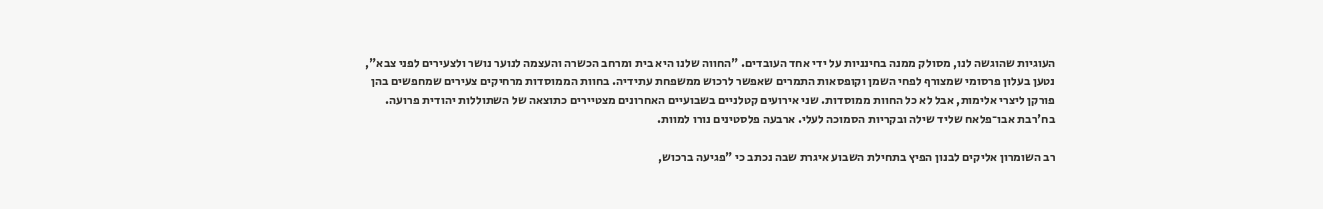העוגיות שהוגשה לנו, מסולק ממנה בחינניות על ידי אחד העובדים. "החווה שלנו היא בית ומרחב הכשרה והעצמה לנוער נושר ולצעירים לפני צבא", נטען בעלון פרסומי שמצורף לפחי השמן וקופסאות התמרים שאפשר לרכוש ממשפחת עתידיה. בחוות הממוסדות מרחיקים צעירים שמחפשים בהן פורקן ליצרי אלימות, אבל לא כל החוות ממוסדות. שני אירועים קטלניים בשבועיים האחרונים מצטיירים כתוצאה של השתוללות יהודית פרועה. בח'רבת אבו־פלאח שליד שילה ובקריות הסמוכה לעלי. ארבעה פלסטינים נורו למוות.

רב השומרון אליקים לבנון הפיץ בתחילת השבוע איגרת שבה נכתב כי "פגיעה ברכוש,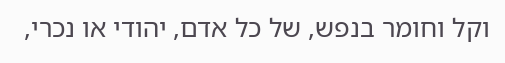וקל וחומר בנפש, של כל אדם, יהודי או נכרי,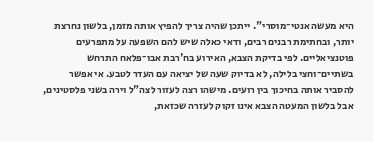היא מעשה אנטי־מוסרי". ייתכן שהיה צריך להפיץ אותה מזמן, בלשון נחרצת יותר, ובחתימת רבנים רבים, ודאי כאלה שיש להם השפעה על מתפרעים פוטנציאליים. לפי בדיקת הצבא, האירוע בח'רבת אבו־פלאח התרחש בשתיים־וחצי בלילה, לא בדיוק שעה של יציאה עם העדר לטבע. אי אפשר להסביר אותה בחיכוך בין רועים. מישהו רצה לעזור לצה"ל וירה בשני פלסטינים, אבל בלשון המעטה הצבא אינו זקוק לעזרה שכזאת,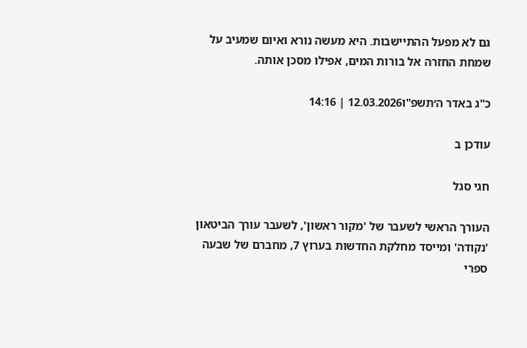גם לא מפעל ההתיישבות. היא מעשה נורא ואיום שמעיב על שמחת החזרה אל בורות המים, אפילו מסכן אותה.

כ"ג באדר ה׳תשפ"ו12.03.2026 | 14:16

עודכן ב

חגי סגל

העורך הראשי לשעבר של 'מקור ראשון', לשעבר עורך הביטאון 'נקודה' ומייסד מחלקת החדשות בערוץ 7, מחברם של שבעה ספרי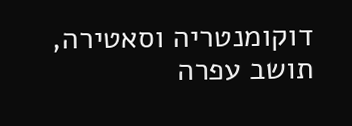דוקומנטריה וסאטירה, תושב עפרה